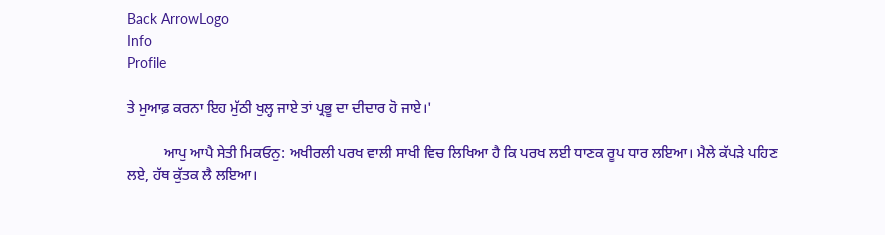Back ArrowLogo
Info
Profile

ਤੇ ਮੁਆਫ਼ ਕਰਨਾ ਇਹ ਮੁੱਠੀ ਖੁਲ੍ਹ ਜਾਏ ਤਾਂ ਪ੍ਰਭੂ ਦਾ ਦੀਦਾਰ ਹੋ ਜਾਏ।'

          ਆਪੁ ਆਪੈ ਸੇਤੀ ਮਿਕਓਨੁ: ਅਖੀਰਲੀ ਪਰਖ ਵਾਲੀ ਸਾਖੀ ਵਿਚ ਲਿਖਿਆ ਹੈ ਕਿ ਪਰਖ ਲਈ ਧਾਣਕ ਰੂਪ ਧਾਰ ਲਇਆ। ਮੈਲੇ ਕੱਪੜੇ ਪਹਿਣ ਲਏ, ਹੱਥ ਕੁੱਤਕ ਲੈ ਲਇਆ।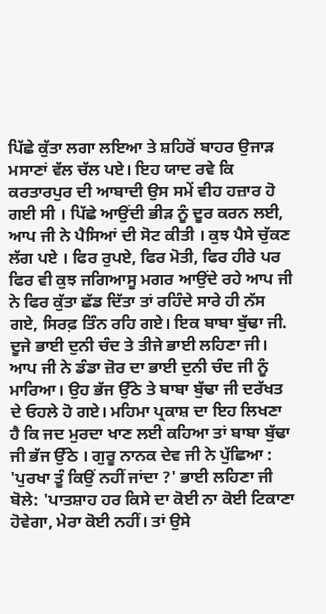ਪਿੱਛੇ ਕੁੱਤਾ ਲਗਾ ਲਇਆ ਤੇ ਸ਼ਹਿਰੋਂ ਬਾਹਰ ਉਜਾੜ ਮਸਾਣਾਂ ਵੱਲ ਚੱਲ ਪਏ। ਇਹ ਯਾਦ ਰਵੇ ਕਿ ਕਰਤਾਰਪੁਰ ਦੀ ਆਬਾਦੀ ਉਸ ਸਮੇਂ ਵੀਹ ਹਜ਼ਾਰ ਹੋ ਗਈ ਸੀ । ਪਿੱਛੇ ਆਉਂਦੀ ਭੀੜ ਨੂੰ ਦੂਰ ਕਰਨ ਲਈ, ਆਪ ਜੀ ਨੇ ਪੈਸਿਆਂ ਦੀ ਸੋਟ ਕੀਤੀ । ਕੁਝ ਪੈਸੇ ਚੁੱਕਣ ਲੱਗ ਪਏ । ਫਿਰ ਰੁਪਏ, ਫਿਰ ਮੋਤੀ, ਫਿਰ ਹੀਰੇ ਪਰ ਫਿਰ ਵੀ ਕੁਝ ਜਗਿਆਸੂ ਮਗਰ ਆਉਂਦੇ ਰਹੇ ਆਪ ਜੀ ਨੇ ਫਿਰ ਕੁੱਤਾ ਛੱਡ ਦਿੱਤਾ ਤਾਂ ਰਹਿੰਦੇ ਸਾਰੇ ਹੀ ਨੱਸ ਗਏ, ਸਿਰਫ਼ ਤਿੰਨ ਰਹਿ ਗਏ। ਇਕ ਬਾਬਾ ਬੁੱਢਾ ਜੀ. ਦੂਜੇ ਭਾਈ ਦੁਨੀ ਚੰਦ ਤੇ ਤੀਜੇ ਭਾਈ ਲਹਿਣਾ ਜੀ। ਆਪ ਜੀ ਨੇ ਡੰਡਾ ਜ਼ੋਰ ਦਾ ਭਾਈ ਦੁਨੀ ਚੰਦ ਜੀ ਨੂੰ ਮਾਰਿਆ। ਉਹ ਭੱਜ ਉੱਠੇ ਤੇ ਬਾਬਾ ਬੁੱਢਾ ਜੀ ਦਰੱਖਤ ਦੇ ਓਹਲੇ ਹੋ ਗਏ। ਮਹਿਮਾ ਪ੍ਰਕਾਸ਼ ਦਾ ਇਹ ਲਿਖਣਾ ਹੈ ਕਿ ਜਦ ਮੁਰਦਾ ਖਾਣ ਲਈ ਕਹਿਆ ਤਾਂ ਬਾਬਾ ਬੁੱਢਾ ਜੀ ਭੱਜ ਉੱਠੇ । ਗੁਰੂ ਨਾਨਕ ਦੇਵ ਜੀ ਨੇ ਪੁੱਛਿਆ : 'ਪੁਰਖਾ ਤੂੰ ਕਿਉਂ ਨਹੀਂ ਜਾਂਦਾ ?' ਭਾਈ ਲਹਿਣਾ ਜੀ ਬੋਲੇ: 'ਪਾਤਸ਼ਾਹ ਹਰ ਕਿਸੇ ਦਾ ਕੋਈ ਨਾ ਕੋਈ ਟਿਕਾਣਾ ਹੋਵੇਗਾ, ਮੇਰਾ ਕੋਈ ਨਹੀਂ। ਤਾਂ ਉਸੇ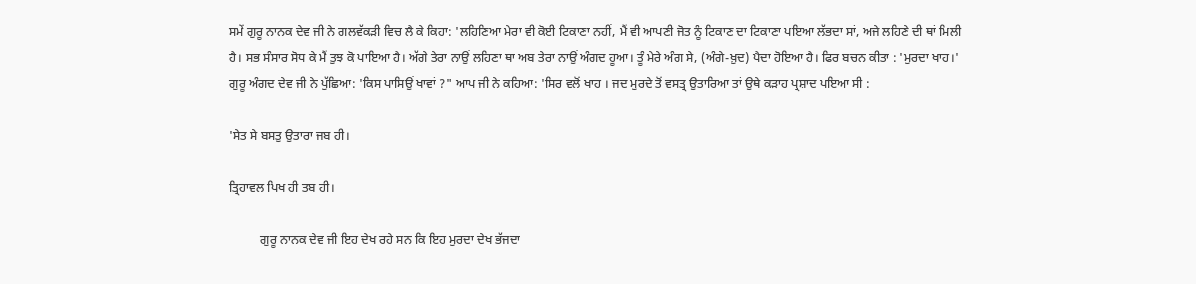ਸਮੇਂ ਗੁਰੂ ਨਾਨਕ ਦੇਵ ਜੀ ਨੇ ਗਲਵੱਕੜੀ ਵਿਚ ਲੈ ਕੇ ਕਿਹਾ: 'ਲਹਿਣਿਆ ਮੇਰਾ ਵੀ ਕੋਈ ਟਿਕਾਣਾ ਨਹੀਂ, ਮੈਂ ਵੀ ਆਪਣੀ ਜੋਤ ਨੂੰ ਟਿਕਾਣ ਦਾ ਟਿਕਾਣਾ ਪਇਆ ਲੱਭਦਾ ਸਾਂ, ਅਜੇ ਲਹਿਣੇ ਦੀ ਥਾਂ ਮਿਲੀ ਹੈ। ਸਭ ਸੰਸਾਰ ਸੋਧ ਕੇ ਮੈਂ ਤੁਝ ਕੋ ਪਾਇਆ ਹੈ। ਅੱਗੇ ਤੇਰਾ ਨਾਉਂ ਲਹਿਣਾ ਥਾ ਅਬ ਤੇਰਾ ਨਾਉਂ ਅੰਗਦ ਹੂਆ। ਤੂੰ ਮੇਰੇ ਅੰਗ ਸੇ, (ਅੰਗੇ-ਖ਼ੁਦ) ਪੈਦਾ ਹੋਇਆ ਹੈ। ਫਿਰ ਬਚਨ ਕੀਤਾ : 'ਮੁਰਦਾ ਖਾਹ।' ਗੁਰੂ ਅੰਗਦ ਦੇਵ ਜੀ ਨੇ ਪੁੱਛਿਆ: 'ਕਿਸ ਪਾਸਿਉਂ ਖਾਵਾਂ ?" ਆਪ ਜੀ ਨੇ ਕਹਿਆ: 'ਸਿਰ ਵਲੋਂ ਖਾਹ । ਜਦ ਮੁਰਦੇ ਤੋਂ ਵਸਤ੍ਰ ਉਤਾਰਿਆ ਤਾਂ ਉਥੇ ਕੜਾਹ ਪ੍ਰਸ਼ਾਦ ਪਇਆ ਸੀ :

'ਸੇਤ ਸੇ ਬਸਤੁ ਉਤਾਰਾ ਜਬ ਹੀ।

ਤ੍ਰਿਹਾਵਲ ਪਿਖ ਹੀ ਤਬ ਹੀ।

          ਗੁਰੂ ਨਾਨਕ ਦੇਵ ਜੀ ਇਹ ਦੇਖ ਰਹੇ ਸਨ ਕਿ ਇਹ ਮੁਰਦਾ ਦੇਖ ਭੱਜਦਾ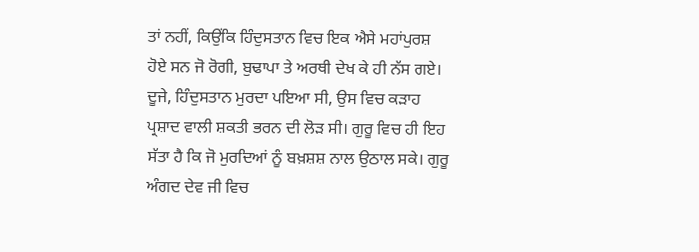ਤਾਂ ਨਹੀਂ, ਕਿਉਂਕਿ ਹਿੰਦੁਸਤਾਨ ਵਿਚ ਇਕ ਐਸੇ ਮਹਾਂਪੁਰਸ਼ ਹੋਏ ਸਨ ਜੋ ਰੋਗੀ, ਬੁਢਾਪਾ ਤੇ ਅਰਥੀ ਦੇਖ ਕੇ ਹੀ ਨੱਸ ਗਏ। ਦੂਜੇ, ਹਿੰਦੁਸਤਾਨ ਮੁਰਦਾ ਪਇਆ ਸੀ, ਉਸ ਵਿਚ ਕੜਾਹ ਪ੍ਰਸ਼ਾਦ ਵਾਲੀ ਸ਼ਕਤੀ ਭਰਨ ਦੀ ਲੋੜ ਸੀ। ਗੁਰੂ ਵਿਚ ਹੀ ਇਹ ਸੱਤਾ ਹੈ ਕਿ ਜੋ ਮੁਰਦਿਆਂ ਨੂੰ ਬਖ਼ਸ਼ਸ਼ ਨਾਲ ਉਠਾਲ ਸਕੇ। ਗੁਰੂ ਅੰਗਦ ਦੇਵ ਜੀ ਵਿਚ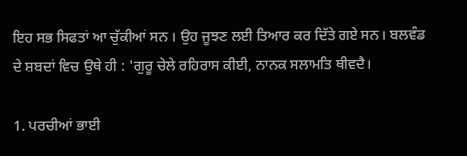ਇਹ ਸਭ ਸਿਫਤਾਂ ਆ ਚੁੱਕੀਆਂ ਸਨ । ਉਹ ਜੂਝਣ ਲਈ ਤਿਆਰ ਕਰ ਦਿੱਤੇ ਗਏ ਸਨ। ਬਲਵੰਡ ਦੇ ਸ਼ਬਦਾਂ ਵਿਚ ਉਥੇ ਹੀ : 'ਗੁਰੂ ਚੇਲੇ ਰਹਿਰਾਸ ਕੀਈ, ਨਾਨਕ ਸਲਾਮਤਿ ਥੀਵਦੈ।

1. ਪਰਚੀਆਂ ਭਾਈ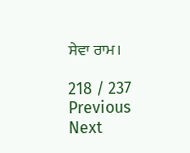ਸੇਵਾ ਰਾਮ।

218 / 237
Previous
Next